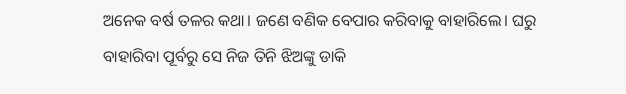ଅନେକ ବର୍ଷ ତଳର କଥା। ଜଣେ ବଣିକ ବେପାର କରିବାକୁ ବାହାରିଲେ। ଘରୁ ବାହାରିବା ପୂର୍ବରୁ ସେ ନିଜ ତିନି ଝିଅଙ୍କୁ ଡାକି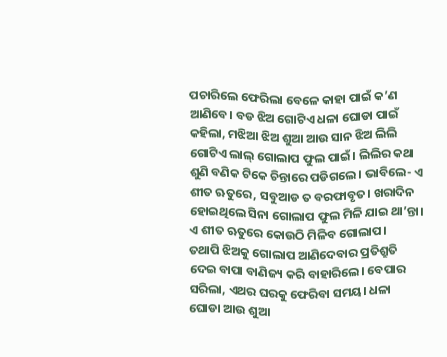ପଚାରିଲେ ଫେରିଲା ବେଳେ କାହା ପାଇଁ କ’ଣ ଆଣିବେ। ବଡ ଝିଅ ଗୋଟିଏ ଧଳା ଘୋଡା ପାଇଁ କହିଲା, ମଝିଆ ଝିଅ ଶୁଆ ଆଉ ସାନ ଝିଅ ଲିଲି ଗୋଟିଏ ଲାଲ୍ ଗୋଲାପ ଫୁଲ ପାଇଁ। ଲିଲିର କଥା ଶୁଣି ବଣିକ ଟିକେ ଚିନ୍ତାରେ ପଡିଗଲେ। ଭାବିଲେ- ଏ ଶୀତ ଋତୁରେ, ସବୁଆଡ ତ ବରଫାବୃତ। ଖରାଦିନ ହୋଇଥିଲେ ସିନା ଗୋଲାପ ଫୁଲ ମିଳି ଯାଇ ଥା’ନ୍ତା। ଏ ଶୀତ ଋତୁରେ କୋଉଠି ମିଳିବ ଗୋଲାପ।
ତଥାପି ଝିଅକୁ ଗୋଲାପ ଆଣିଦେବାର ପ୍ରତିଶ୍ରୁତି ଦେଇ ବାପା ବାଣିଜ୍ୟ କରି ବାହାରିଲେ। ବେପାର ସରିଲା, ଏଥର ଘରକୁ ଫେରିବା ସମୟ। ଧଳା ଘୋଡା ଆଉ ଶୁଆ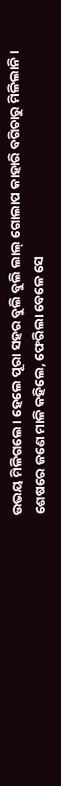ଉଭୟ ମିଳିଗଲେ। ହେଲେ ପୂରା ସହର ବୁଲି ବୁଲି ଲାଲ୍ ଗୋଲାପ କାହାରି ବଗିଚାରୁ ମିଳିଲାନି। ଶେଷରେ ଜଣେ ମାଳି କହିଲେ, ଫେରିଲା ବେଳେ ସେ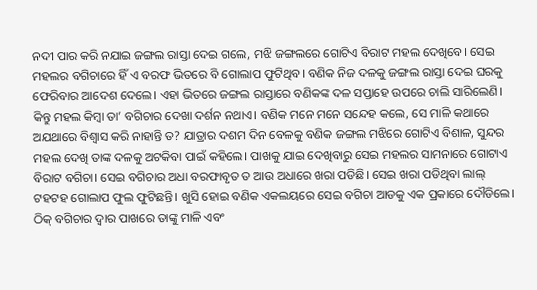ନଦୀ ପାର କରି ନଯାଇ ଜଙ୍ଗଲ ରାସ୍ତା ଦେଇ ଗଲେ, ମଝି ଜଙ୍ଗଲରେ ଗୋଟିଏ ବିରାଟ ମହଲ ଦେଖିବେ। ସେଇ ମହଲର ବଗିଚାରେ ହିଁ ଏ ବରଫ ଭିତରେ ବି ଗୋଲାପ ଫୁଟିଥିବ। ବଣିକ ନିଜ ଦଳକୁ ଜଙ୍ଗଲ ରାସ୍ତା ଦେଇ ଘରକୁ ଫେରିବାର ଆଦେଶ ଦେଲେ। ଏହା ଭିତରେ ଜଙ୍ଗଲ ରାସ୍ତାରେ ବଣିକଙ୍କ ଦଳ ସପ୍ତାହେ ଉପରେ ଚାଲି ସାରିଲେଣି। କିନ୍ତୁ ମହଲ କିମ୍ବା ତା’ ବଗିଚାର ଦେଖା ଦର୍ଶନ ନଥାଏ। ବଣିକ ମନେ ମନେ ସନ୍ଦେହ କଲେ, ସେ ମାଳି କଥାରେ ଅଯଥାରେ ବିଶ୍ୱାସ କରି ନାହାନ୍ତି ତ? ଯାତ୍ରାର ଦଶମ ଦିନ ବେଳକୁ ବଣିକ ଜଙ୍ଗଲ ମଝିରେ ଗୋଟିଏ ବିଶାଳ, ସୁନ୍ଦର ମହଲ ଦେଖି ତାଙ୍କ ଦଳକୁ ଅଟକିବା ପାଇଁ କହିଲେ। ପାଖକୁ ଯାଇ ଦେଖିବାରୁ ସେଇ ମହଲର ସାମନାରେ ଗୋଟାଏ ବିରାଟ ବଗିଚା। ସେଇ ବଗିଚାର ଅଧା ବରଫାବୃତ ତ ଆଉ ଅଧାରେ ଖରା ପଡିଛି। ସେଇ ଖରା ପଡିଥିବା ଲାଲ୍ ଟହଟହ ଗୋଲାପ ଫୁଲ ଫୁଟିଛନ୍ତି। ଖୁସି ହୋଇ ବଣିକ ଏକଲୟରେ ସେଇ ବଗିଚା ଆଡକୁ ଏକ ପ୍ରକାରେ ଦୌଡିଲେ। ଠିକ୍ ବଗିଚାର ଦ୍ବାର ପାଖରେ ତାଙ୍କୁ ମାଳି ଏବଂ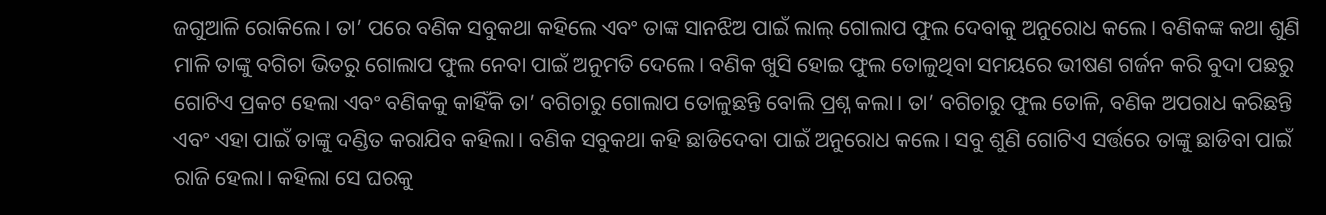ଜଗୁଆଳି ରୋକିଲେ। ତା’ ପରେ ବଣିକ ସବୁକଥା କହିଲେ ଏବଂ ତାଙ୍କ ସାନଝିଅ ପାଇଁ ଲାଲ୍ ଗୋଲାପ ଫୁଲ ଦେବାକୁ ଅନୁରୋଧ କଲେ। ବଣିକଙ୍କ କଥା ଶୁଣି ମାଳି ତାଙ୍କୁ ବଗିଚା ଭିତରୁ ଗୋଲାପ ଫୁଲ ନେବା ପାଇଁ ଅନୁମତି ଦେଲେ। ବଣିକ ଖୁସି ହୋଇ ଫୁଲ ତୋଳୁଥିବା ସମୟରେ ଭୀଷଣ ଗର୍ଜନ କରି ବୁଦା ପଛରୁ ଗୋଟିଏ ପ୍ରକଟ ହେଲା ଏବଂ ବଣିକକୁ କାହିଁକି ତା’ ବଗିଚାରୁ ଗୋଲାପ ତୋଳୁଛନ୍ତି ବୋଲି ପ୍ରଶ୍ନ କଲା। ତା’ ବଗିଚାରୁ ଫୁଲ ତୋଳି, ବଣିକ ଅପରାଧ କରିଛନ୍ତି ଏବଂ ଏହା ପାଇଁ ତାଙ୍କୁ ଦଣ୍ଡିତ କରାଯିବ କହିଲା। ବଣିକ ସବୁକଥା କହି ଛାଡିଦେବା ପାଇଁ ଅନୁରୋଧ କଲେ। ସବୁ ଶୁଣି ଗୋଟିଏ ସର୍ତ୍ତରେ ତାଙ୍କୁ ଛାଡିବା ପାଇଁ ରାଜି ହେଲା। କହିଲା ସେ ଘରକୁ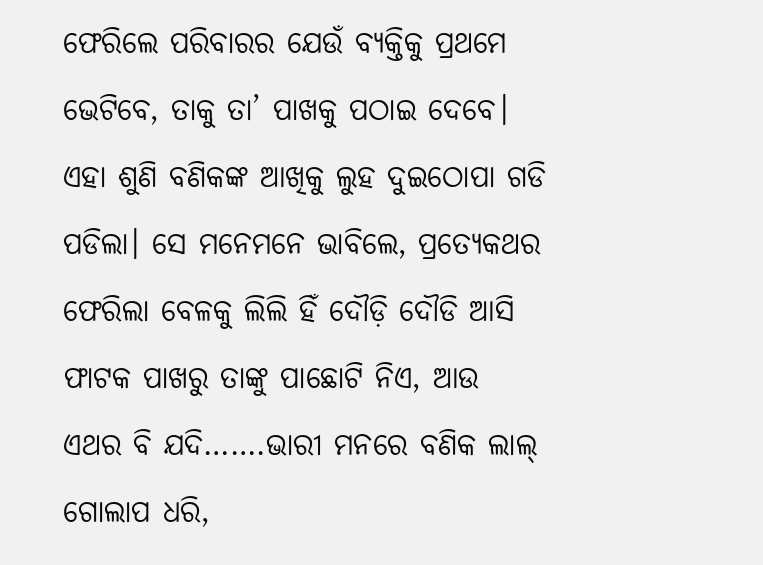ଫେରିଲେ ପରିବାରର ଯେଉଁ ବ୍ୟକ୍ତିକୁ ପ୍ରଥମେ ଭେଟିବେ, ତାକୁ ତା’ ପାଖକୁ ପଠାଇ ଦେବେ। ଏହା ଶୁଣି ବଣିକଙ୍କ ଆଖିକୁ ଲୁହ ଦୁଇଠୋପା ଗଡି ପଡିଲା। ସେ ମନେମନେ ଭାବିଲେ, ପ୍ରତ୍ୟେକଥର ଫେରିଲା ବେଳକୁ ଲିଲି ହିଁ ଦୌଡ଼ି ଦୌଡି ଆସି ଫାଟକ ପାଖରୁ ତାଙ୍କୁ ପାଛୋଟି ନିଏ, ଆଉ ଏଥର ବି ଯଦି…….ଭାରୀ ମନରେ ବଣିକ ଲାଲ୍ ଗୋଲାପ ଧରି,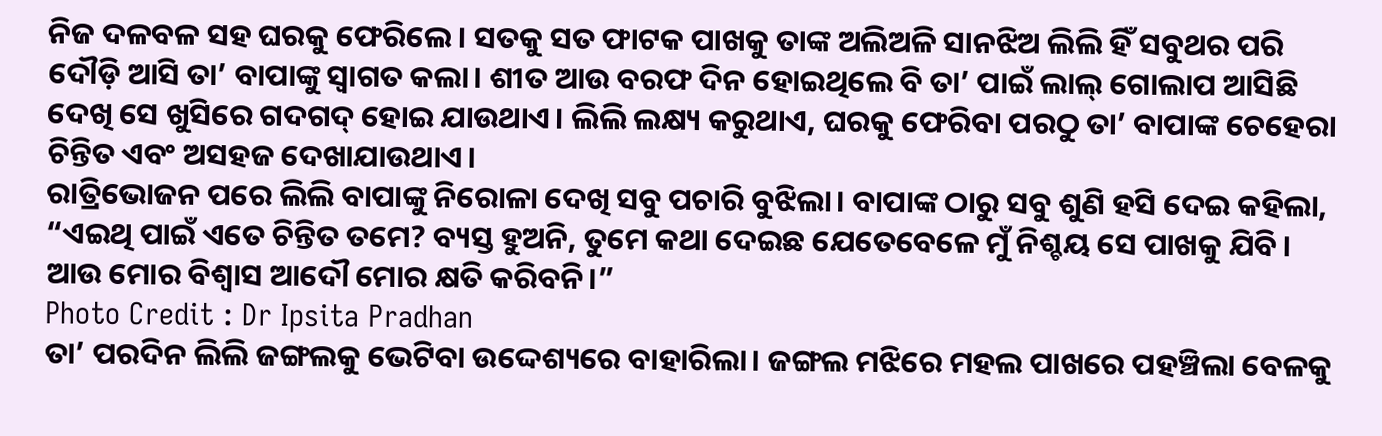ନିଜ ଦଳବଳ ସହ ଘରକୁ ଫେରିଲେ। ସତକୁ ସତ ଫାଟକ ପାଖକୁ ତାଙ୍କ ଅଲିଅଳି ସାନଝିଅ ଲିଲି ହିଁ ସବୁଥର ପରି ଦୌଡ଼ି ଆସି ତା’ ବାପାଙ୍କୁ ସ୍ବାଗତ କଲା। ଶୀତ ଆଉ ବରଫ ଦିନ ହୋଇଥିଲେ ବି ତା’ ପାଇଁ ଲାଲ୍ ଗୋଲାପ ଆସିଛି ଦେଖି ସେ ଖୁସିରେ ଗଦଗଦ୍ ହୋଇ ଯାଉଥାଏ। ଲିଲି ଲକ୍ଷ୍ୟ କରୁଥାଏ, ଘରକୁ ଫେରିବା ପରଠୁ ତା’ ବାପାଙ୍କ ଚେହେରା ଚିନ୍ତିତ ଏବଂ ଅସହଜ ଦେଖାଯାଉଥାଏ।
ରାତ୍ରିଭୋଜନ ପରେ ଲିଲି ବାପାଙ୍କୁ ନିରୋଳା ଦେଖି ସବୁ ପଚାରି ବୁଝିଲା। ବାପାଙ୍କ ଠାରୁ ସବୁ ଶୁଣି ହସି ଦେଇ କହିଲା, “ଏଇଥି ପାଇଁ ଏତେ ଚିନ୍ତିତ ତମେ? ବ୍ୟସ୍ତ ହୁଅନି, ତୁମେ କଥା ଦେଇଛ ଯେତେବେଳେ ମୁଁ ନିଶ୍ଚୟ ସେ ପାଖକୁ ଯିବି। ଆଉ ମୋର ବିଶ୍ୱାସ ଆଦୌ ମୋର କ୍ଷତି କରିବନି।”
Photo Credit : Dr Ipsita Pradhan
ତା’ ପରଦିନ ଲିଲି ଜଙ୍ଗଲକୁ ଭେଟିବା ଉଦ୍ଦେଶ୍ୟରେ ବାହାରିଲା। ଜଙ୍ଗଲ ମଝିରେ ମହଲ ପାଖରେ ପହଞ୍ଚିଲା ବେଳକୁ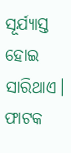ସୂର୍ଯ୍ୟାସ୍ତ ହୋଇ ସାରିଥାଏ। ଫାଟକ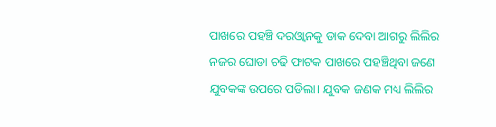ପାଖରେ ପହଞ୍ଚି ଦରଓ୍ବାନକୁ ଡାକ ଦେବା ଆଗରୁ ଲିଲିର ନଜର ଘୋଡା ଚଢି ଫାଟକ ପାଖରେ ପହଞ୍ଚିଥିବା ଜଣେ ଯୁବକଙ୍କ ଉପରେ ପଡିଲା। ଯୁବକ ଜଣକ ମଧ୍ୟ ଲିଲିର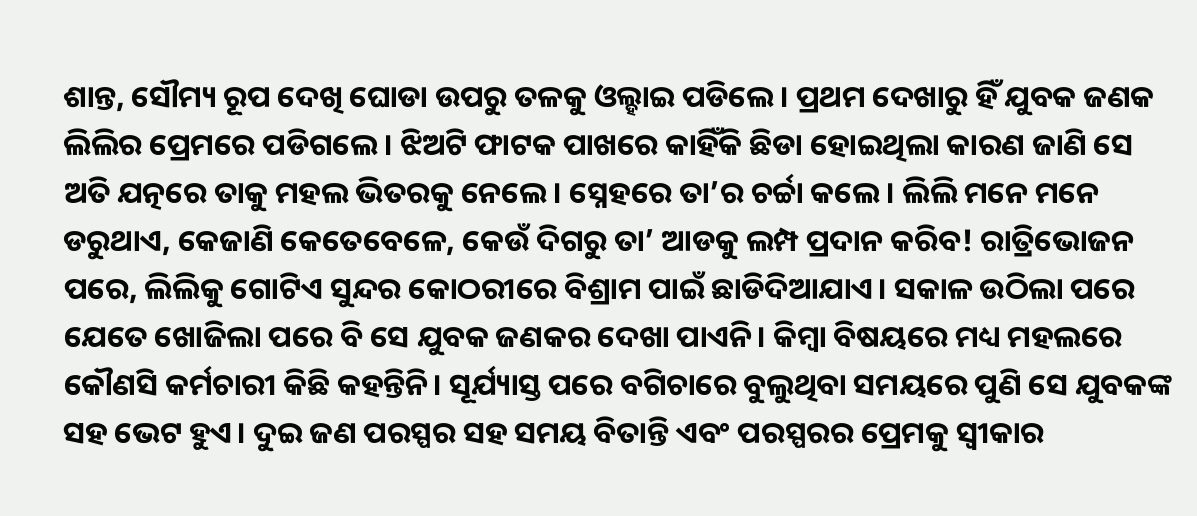ଶାନ୍ତ, ସୌମ୍ୟ ରୂପ ଦେଖି ଘୋଡା ଉପରୁ ତଳକୁ ଓଲ୍ହାଇ ପଡିଲେ। ପ୍ରଥମ ଦେଖାରୁ ହିଁ ଯୁବକ ଜଣକ ଲିଲିର ପ୍ରେମରେ ପଡିଗଲେ। ଝିଅଟି ଫାଟକ ପାଖରେ କାହିଁକି ଛିଡା ହୋଇଥିଲା କାରଣ ଜାଣି ସେ ଅତି ଯତ୍ନରେ ତାକୁ ମହଲ ଭିତରକୁ ନେଲେ। ସ୍ନେହରେ ତା’ର ଚର୍ଚ୍ଚା କଲେ। ଲିଲି ମନେ ମନେ ଡରୁଥାଏ, କେଜାଣି କେତେବେଳେ, କେଉଁ ଦିଗରୁ ତା’ ଆଡକୁ ଲମ୍ପ ପ୍ରଦାନ କରିବ! ରାତ୍ରିଭୋଜନ ପରେ, ଲିଲିକୁ ଗୋଟିଏ ସୁନ୍ଦର କୋଠରୀରେ ବିଶ୍ରାମ ପାଇଁ ଛାଡିଦିଆଯାଏ। ସକାଳ ଉଠିଲା ପରେ ଯେତେ ଖୋଜିଲା ପରେ ବି ସେ ଯୁବକ ଜଣକର ଦେଖା ପାଏନି। କିମ୍ବା ବିଷୟରେ ମଧ୍ୟ ମହଲରେ କୌଣସି କର୍ମଚାରୀ କିଛି କହନ୍ତିନି। ସୂର୍ଯ୍ୟାସ୍ତ ପରେ ବଗିଚାରେ ବୁଲୁଥିବା ସମୟରେ ପୁଣି ସେ ଯୁବକଙ୍କ ସହ ଭେଟ ହୁଏ। ଦୁଇ ଜଣ ପରସ୍ପର ସହ ସମୟ ବିତାନ୍ତି ଏବଂ ପରସ୍ପରର ପ୍ରେମକୁ ସ୍ବୀକାର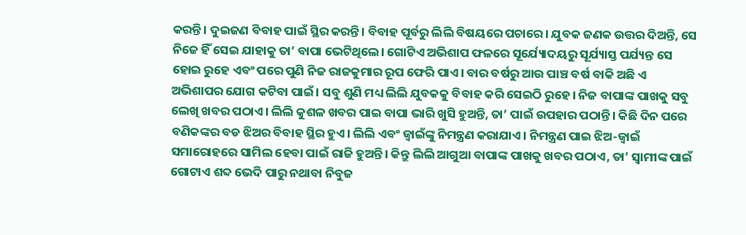କରନ୍ତି। ଦୁଇଜଣ ବିବାହ ପାଇଁ ସ୍ଥିର କରନ୍ତି। ବିବାହ ପୂର୍ବରୁ ଲିଲି ବିଷୟରେ ପଚାରେ। ଯୁବକ ଜଣକ ଉତ୍ତର ଦିଅନ୍ତି, ସେ ନିଜେ ହିଁ ସେଇ ଯାହାକୁ ତା’ ବାପା ଭେଟିଥିଲେ। ଗୋଟିଏ ଅଭିଶାପ ଫଳରେ ସୂର୍ଯ୍ୟୋଦୟରୁ ସୂର୍ଯ୍ୟାସ୍ତ ପର୍ଯ୍ୟନ୍ତ ସେ ହୋଇ ରୁହେ ଏବଂ ପରେ ପୁଣି ନିଜ ରାଜକୁମାର ରୂପ ଫେରି ପାଏ। ବାର ବର୍ଷରୁ ଆଉ ପାଞ୍ଚ ବର୍ଷ ବାକି ଅଛି ଏ ଅଭିଶାପର ଯୋଗ କଟିବା ପାଇଁ। ସବୁ ଶୁଣି ମଧ୍ୟ ଲିଲି ଯୁବକକୁ ବିବାହ କରି ସେଇଠି ରୁହେ। ନିଜ ବାପାଙ୍କ ପାଖକୁ ସବୁ ଲେଖି ଖବର ପଠାଏ। ଲିଲି କୁଶଳ ଖବର ପାଇ ବାପା ଭାରି ଖୁସି ହୁଅନ୍ତି, ତା’ ପାଇଁ ଉପହାର ପଠାନ୍ତି। କିଛି ଦିନ ପରେ ବଣିକଙ୍କର ବଡ ଝିଅର ବିବାହ ସ୍ଥିର ହୁଏ। ଲିଲି ଏବଂ ଜ୍ବାଇଁଙ୍କୁ ନିମନ୍ତ୍ରଣ କରାଯାଏ। ନିମନ୍ତ୍ରଣ ପାଇ ଝିଅ-ଜ୍ବାଇଁ ସମାରୋହରେ ସାମିଲ ହେବା ପାଇଁ ରାଜି ହୁଅନ୍ତି। କିନ୍ତୁ ଲିଲି ଆଗୁଆ ବାପାଙ୍କ ପାଖକୁ ଖବର ପଠାଏ, ତା’ ସ୍ବାମୀଙ୍କ ପାଇଁ ଗୋଟାଏ ଶବ୍ଦ ଭେଦି ପାରୁ ନଥାବା ନିବୁଜ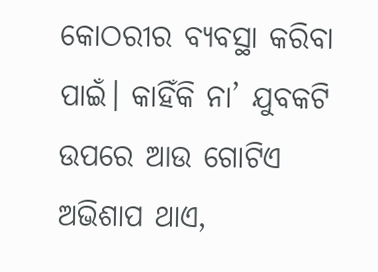କୋଠରୀର ବ୍ୟବସ୍ଥା କରିବା ପାଇଁ। କାହିଁକି ନା’ ଯୁବକଟି ଉପରେ ଆଉ ଗୋଟିଏ ଅଭିଶାପ ଥାଏ,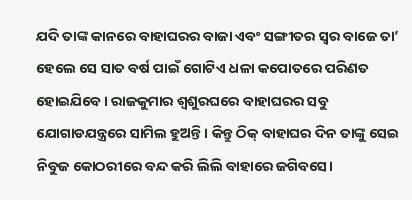ଯଦି ତାଙ୍କ କାନରେ ବାହାଘରର ବାଜା ଏବଂ ସଙ୍ଗୀତର ସ୍ବର ବାଜେ ତା’ ହେଲେ ସେ ସାତ ବର୍ଷ ପାଇଁ ଗୋଟିଏ ଧଳା କପୋତରେ ପରିଣତ ହୋଇଯିବେ। ରାଜକୁମାର ଶ୍ବଶୁରଘରେ ବାହାଘରର ସବୁ ଯୋଗାଡଯନ୍ତ୍ରରେ ସାମିଲ ହୁଅନ୍ତି। କିନ୍ତୁ ଠିକ୍ ବାହାଘର ଦିନ ତାଙ୍କୁ ସେଇ ନିବୁଜ କୋଠରୀରେ ବନ୍ଦ କରି ଲିଲି ବାହାରେ ଜଗିବସେ।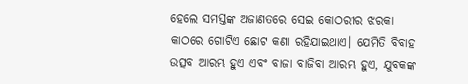ହେଲେ ସମସ୍ତଙ୍କ ଅଜାଣତରେ ସେଇ କୋଠରୀର ଝରକା କାଠରେ ଗୋଟିଏ ଛୋଟ କଣା ରହିଯାଇଥାଏ। ଯେମିତି ବିବାହ ଉତ୍ସବ ଆରମ୍ଭ ହୁଏ ଏବଂ ବାଜା ବାଜିବା ଆରମ୍ଭ ହୁଏ, ଯୁବକଙ୍କ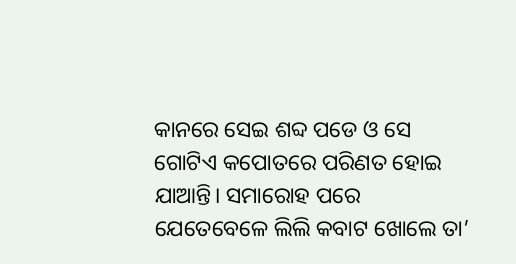କାନରେ ସେଇ ଶବ୍ଦ ପଡେ ଓ ସେ ଗୋଟିଏ କପୋତରେ ପରିଣତ ହୋଇ ଯାଆନ୍ତି। ସମାରୋହ ପରେ ଯେତେବେଳେ ଲିଲି କବାଟ ଖୋଲେ ତା’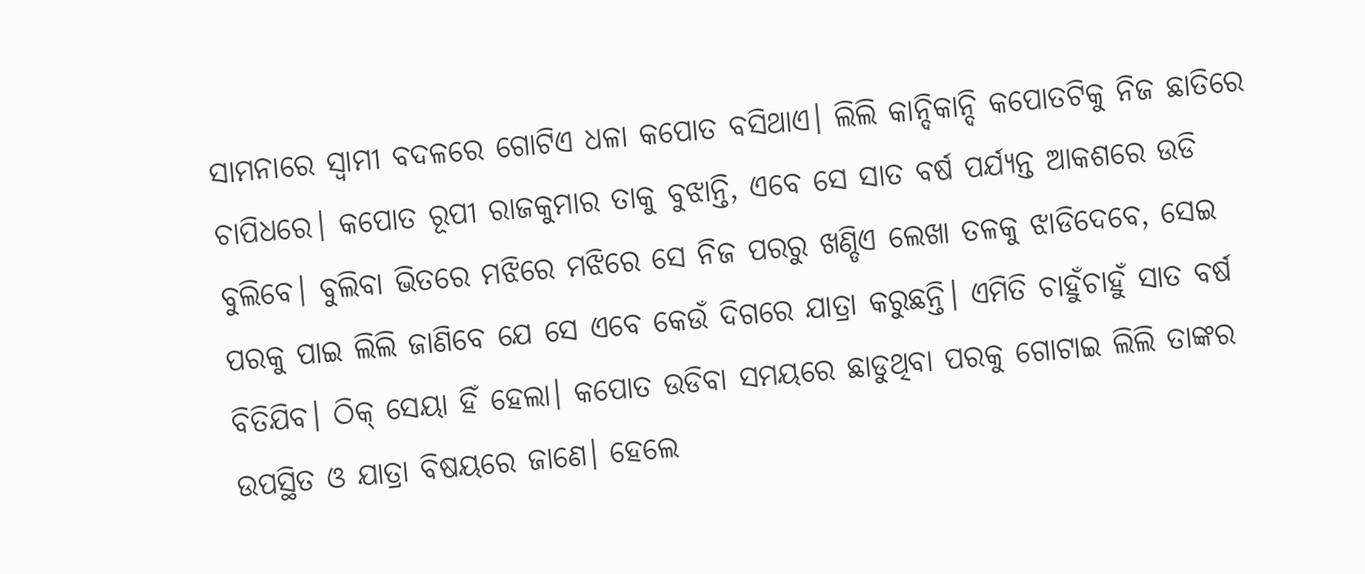ସାମନାରେ ସ୍ବାମୀ ବଦଳରେ ଗୋଟିଏ ଧଳା କପୋତ ବସିଥାଏ। ଲିଲି କାନ୍ଦିକାନ୍ଦି କପୋତଟିକୁ ନିଜ ଛାତିରେ ଚାପିଧରେ। କପୋତ ରୂପୀ ରାଜକୁମାର ତାକୁ ବୁଝାନ୍ତି, ଏବେ ସେ ସାତ ବର୍ଷ ପର୍ଯ୍ୟନ୍ତ ଆକଶରେ ଉଡି ବୁଲିବେ। ବୁଲିବା ଭିତରେ ମଝିରେ ମଝିରେ ସେ ନିଜ ପରରୁ ଖଣ୍ଡିଏ ଲେଖା ତଳକୁ ଝାଡିଦେବେ, ସେଇ ପରକୁ ପାଇ ଲିଲି ଜାଣିବେ ଯେ ସେ ଏବେ କେଉଁ ଦିଗରେ ଯାତ୍ରା କରୁଛନ୍ତି। ଏମିତି ଚାହୁଁଚାହୁଁ ସାତ ବର୍ଷ ବିତିଯିବ। ଠିକ୍ ସେୟା ହିଁ ହେଲା। କପୋତ ଉଡିବା ସମୟରେ ଛାଡୁଥିବା ପରକୁ ଗୋଟାଇ ଲିଲି ତାଙ୍କର ଉପସ୍ଥିତ ଓ ଯାତ୍ରା ବିଷୟରେ ଜାଣେ। ହେଲେ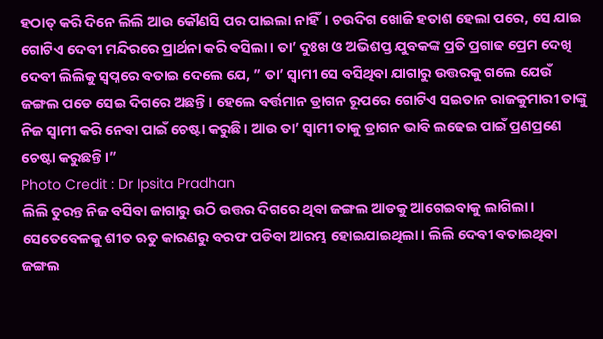ହଠାତ୍ କରି ଦିନେ ଲିଲି ଆଉ କୌଣସି ପର ପାଇଲା ନାହିଁ। ଚଉଦିଗ ଖୋଜି ହତାଶ ହେଲା ପରେ, ସେ ଯାଇ ଗୋଟିଏ ଦେବୀ ମନ୍ଦିରରେ ପ୍ରାର୍ଥନା କରି ବସିଲା। ତା’ ଦୁଃଖ ଓ ଅଭିଶପ୍ତ ଯୁବକଙ୍କ ପ୍ରତି ପ୍ରଗାଢ ପ୍ରେମ ଦେଖି ଦେବୀ ଲିଲିକୁ ସ୍ବପ୍ନରେ ବତାଇ ଦେଲେ ଯେ, ” ତା’ ସ୍ବାମୀ ସେ ବସିଥିବା ଯାଗାରୁ ଉତ୍ତରକୁ ଗଲେ ଯେଉଁ ଜଙ୍ଗଲ ପଡେ ସେଇ ଦିଗରେ ଅଛନ୍ତି। ହେଲେ ବର୍ତ୍ତମାନ ଡ୍ରାଗନ ରୂପରେ ଗୋଟିଏ ସଇତାନ ରାଜକୁମାରୀ ତାଙ୍କୁ ନିଜ ସ୍ବାମୀ କରି ନେବା ପାଇଁ ଚେଷ୍ଟା କରୁଛି। ଆଉ ତା’ ସ୍ବାମୀ ତାକୁ ଡ୍ରାଗନ ଭାବି ଲଢେଇ ପାଇଁ ପ୍ରଣପ୍ରଣେ ଚେଷ୍ଟା କରୁଛନ୍ତି।”
Photo Credit : Dr Ipsita Pradhan
ଲିଲି ତୁରନ୍ତ ନିଜ ବସିବା ଜାଗାରୁ ଉଠି ଉତ୍ତର ଦିଗରେ ଥିବା ଜଙ୍ଗଲ ଆଡକୁ ଆଗେଇବାକୁ ଲାଗିଲା। ସେତେବେଳକୁ ଶୀତ ଋତୁ କାରଣରୁ ବରଫ ପଡିବା ଆରମ୍ଭ ହୋଇଯାଇଥିଲା। ଲିଲି ଦେବୀ ବତାଇଥିବା ଜଙ୍ଗଲ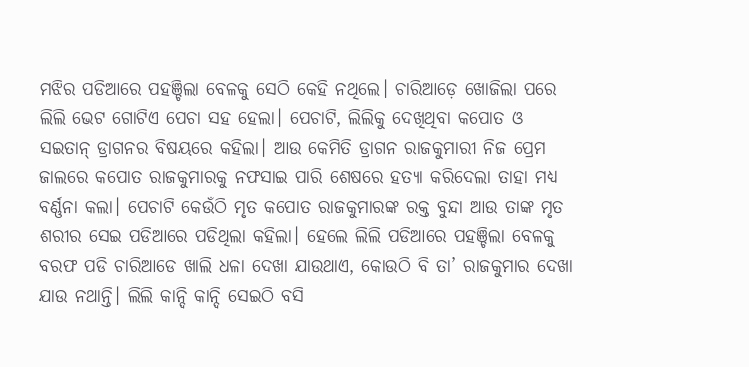ମଝିର ପଡିଆରେ ପହଞ୍ଚିଲା ବେଳକୁ ସେଠି କେହି ନଥିଲେ। ଚାରିଆଡ଼େ ଖୋଜିଲା ପରେ ଲିଲି ଭେଟ ଗୋଟିଏ ପେଚା ସହ ହେଲା। ପେଚାଟି, ଲିଲିକୁ ଦେଖିଥିବା କପୋତ ଓ ସଇତାନ୍ ଡ୍ରାଗନର ବିଷୟରେ କହିଲା। ଆଉ କେମିତି ଡ୍ରାଗନ ରାଜକୁମାରୀ ନିଜ ପ୍ରେମ ଜାଲରେ କପୋତ ରାଜକୁମାରକୁ ନଫସାଇ ପାରି ଶେଷରେ ହତ୍ୟା କରିଦେଲା ତାହା ମଧ୍ୟ ବର୍ଣ୍ଣନା କଲା। ପେଚାଟି କେଉଁଠି ମୃତ କପୋତ ରାଜକୁମାରଙ୍କ ରକ୍ତ ବୁନ୍ଦା ଆଉ ତାଙ୍କ ମୃତ ଶରୀର ସେଇ ପଡିଆରେ ପଡିଥିଲା କହିଲା। ହେଲେ ଲିଲି ପଡିଆରେ ପହଞ୍ଚିଲା ବେଳକୁ ବରଫ ପଡି ଚାରିଆଡେ ଖାଲି ଧଳା ଦେଖା ଯାଉଥାଏ, କୋଉଠି ବି ତା’ ରାଜକୁମାର ଦେଖା ଯାଉ ନଥାନ୍ତି। ଲିଲି କାନ୍ଦି କାନ୍ଦି ସେଇଠି ବସି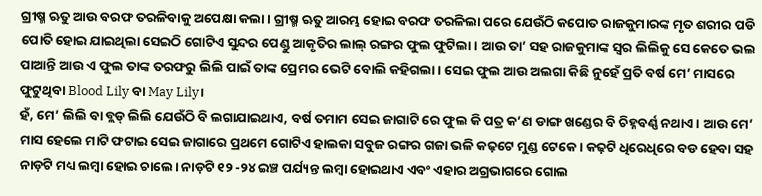ଗ୍ରୀଷ୍ମ ଋତୁ ଆଉ ବରଫ ତରଳିବାକୁ ଅପେକ୍ଷା କଲା। ଗ୍ରୀଷ୍ମ ଋତୁ ଆରମ୍ଭ ହୋଇ ବରଫ ତରଳିଲା ପରେ ଯେଉଁଠି କପୋତ ରାଜକୁମାରଙ୍କ ମୃତ ଶରୀର ପଡି ପୋତି ହୋଇ ଯାଇଥିଲା ସେଇଠି ଗୋଟିଏ ସୁନ୍ଦର ପେଣ୍ଡୁ ଆକୃତିର ଲାଲ୍ ରଙ୍ଗର ଫୁଲ ଫୁଟିଲା। ଆଉ ତା’ ସହ ରାଜକୁମାଙ୍କ ସ୍ବର ଲିଲିକୁ ସେ କେତେ ଭଲ ପାଆନ୍ତି ଆଉ ଏ ଫୁଲ ତାଙ୍କ ତରଫରୁ ଲିଲି ପାଇଁ ତାଙ୍କ ପ୍ରେମର ଭେଟି ବୋଲି କହିଗଲା। ସେଇ ଫୁଲ ଆଉ ଅଲଗା କିଛି ନୁହେଁ ପ୍ରତି ବର୍ଷ ମେ’ ମାସରେ ଫୁଟୁଥିବା Blood Lily ବା May Lily।
ହଁ, ମେ’ ଲିଲି ବା ବ୍ଲଡ୍ ଲିଲି ଯେଉଁଠି ବି ଲଗାଯାଇଥାଏ, ବର୍ଷ ତମାମ ସେଇ ଜାଗାଟି ରେ ଫୁଲ କି ପତ୍ର କ’ଣ ଡାଙ୍ଗ ଖଣ୍ଡେର ବି ଚିହ୍ନବର୍ଣ୍ଣ ନଥାଏ। ଆଉ ମେ’ ମାସ ହେଲେ ମାଟି ଫଟାଇ ସେଇ ଜାଗାରେ ପ୍ରଥମେ ଗୋଟିଏ ହାଲକା ସବୁଜ ରଙ୍ଗର ଗଜା ଭଳି କଢ଼ଟେ ମୁଣ୍ଡ ଟେକେ। କଢ଼ଟି ଧିରେଧିରେ ବଡ ହେବା ସହ ନାଡ଼ଟି ମଧ୍ୟ ଲମ୍ବା ହୋଇ ଚାଲେ। ନାଡ଼ଟି ୧୨ -୨୪ ଇଞ୍ଚ ପର୍ଯ୍ୟନ୍ତ ଲମ୍ବା ହୋଇଥାଏ ଏବଂ ଏହାର ଅଗ୍ରଭାଗରେ ଗୋଲ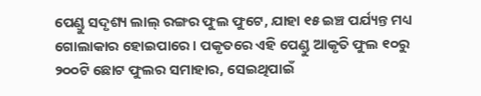ପେଣ୍ଡୁ ସଦୃଶ୍ୟ ଲାଲ୍ ରଙ୍ଗର ଫୁଲ ଫୁଟେ, ଯାହା ୧୫ ଇଞ୍ଚ ପର୍ଯ୍ୟନ୍ତ ମଧ୍ୟ ଗୋଲାକାର ହୋଇପାରେ। ପକୃତରେ ଏହି ପେଣ୍ଡୁ ଆକୃତି ଫୁଲ ୧୦ରୁ ୨୦୦ଟି ଛୋଟ ଫୁଲର ସମାହାର, ସେଇଥିପାଇଁ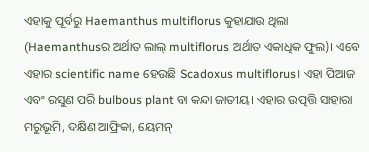ଏହାକୁ ପୂର୍ବରୁ Haemanthus multiflorus କୁହାଯାଉ ଥିଲା (Haemanthusର ଅର୍ଥାତ ଲାଲ୍ multiflorus ଅର୍ଥାତ ଏକାଧିକ ଫୁଲ)। ଏବେ ଏହାର scientific name ହେଉଛି Scadoxus multiflorus। ଏହା ପିଆଜ ଏବଂ ରସୁଣ ପରି bulbous plant ବା କନ୍ଦା ଜାତୀୟ। ଏହାର ଉତ୍ପତ୍ତି ସାହାରା ମରୁଭୂମି, ଦକ୍ଷିଣ ଆଫ୍ରିକା, ୟେମନ୍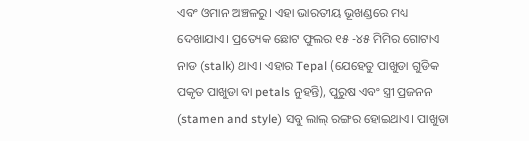ଏବଂ ଓମାନ ଅଞ୍ଚଳରୁ। ଏହା ଭାରତୀୟ ଭୂଖଣ୍ଡରେ ମଧ୍ୟ ଦେଖାଯାଏ। ପ୍ରତ୍ୟେକ ଛୋଟ ଫୁଲର ୧୫ -୪୫ ମିମିର ଗୋଟାଏ ନାଡ (stalk) ଥାଏ। ଏହାର Tepal (ଯେହେତୁ ପାଖୁଡା ଗୁଡିକ ପକୃତ ପାଖୁଡା ବା petals ନୁହନ୍ତି), ପୁରୁଷ ଏବଂ ସ୍ତ୍ରୀ ପ୍ରଜନନ (stamen and style) ସବୁ ଲାଲ୍ ରଙ୍ଗର ହୋଇଥାଏ। ପାଖୁଡା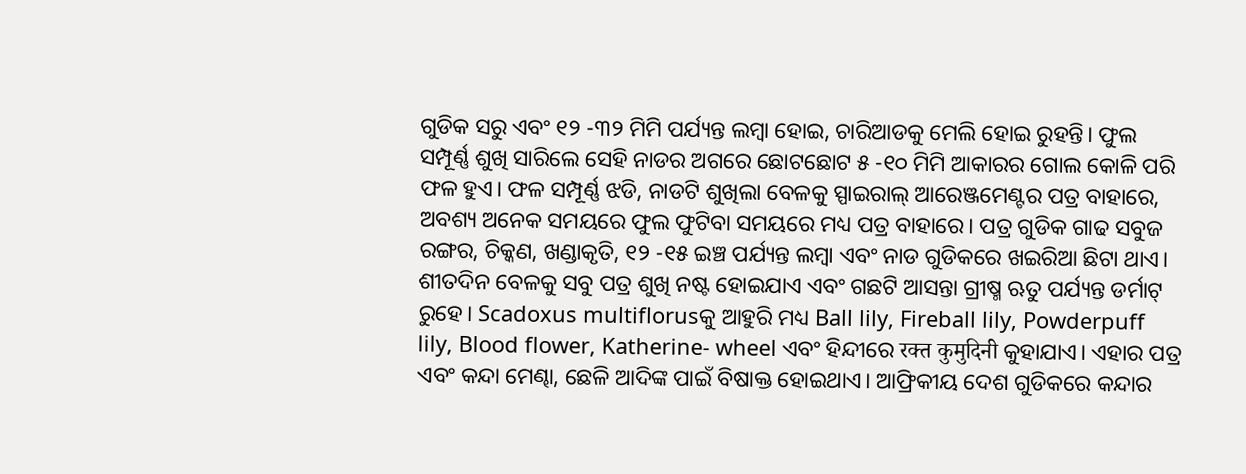ଗୁଡିକ ସରୁ ଏବଂ ୧୨ -୩୨ ମିମି ପର୍ଯ୍ୟନ୍ତ ଲମ୍ବା ହୋଇ, ଚାରିଆଡକୁ ମେଲି ହୋଇ ରୁହନ୍ତି। ଫୁଲ ସମ୍ପୂର୍ଣ୍ଣ ଶୁଖି ସାରିଲେ ସେହି ନାଡର ଅଗରେ ଛୋଟଛୋଟ ୫ -୧୦ ମିମି ଆକାରର ଗୋଲ କୋଳି ପରି ଫଳ ହୁଏ। ଫଳ ସମ୍ପୂର୍ଣ୍ଣ ଝଡି, ନାଡଟି ଶୁଖିଲା ବେଳକୁ ସ୍ପାଇରାଲ୍ ଆରେଞ୍ଜମେଣ୍ଟର ପତ୍ର ବାହାରେ, ଅବଶ୍ୟ ଅନେକ ସମୟରେ ଫୁଲ ଫୁଟିବା ସମୟରେ ମଧ୍ୟ ପତ୍ର ବାହାରେ। ପତ୍ର ଗୁଡିକ ଗାଢ ସବୁଜ ରଙ୍ଗର, ଚିକ୍କଣ, ଖଣ୍ଡାକୃତି, ୧୨ -୧୫ ଇଞ୍ଚ ପର୍ଯ୍ୟନ୍ତ ଲମ୍ବା ଏବଂ ନାଡ ଗୁଡିକରେ ଖଇରିଆ ଛିଟା ଥାଏ। ଶୀତଦିନ ବେଳକୁ ସବୁ ପତ୍ର ଶୁଖି ନଷ୍ଟ ହୋଇଯାଏ ଏବଂ ଗଛଟି ଆସନ୍ତା ଗ୍ରୀଷ୍ମ ଋତୁ ପର୍ଯ୍ୟନ୍ତ ଡର୍ମାଟ୍ ରୁହେ। Scadoxus multiflorusକୁ ଆହୁରି ମଧ୍ୟ Ball lily, Fireball lily, Powderpuff lily, Blood flower, Katherine- wheel ଏବଂ ହିନ୍ଦୀରେ रक्त कुमुदिनी କୁହାଯାଏ। ଏହାର ପତ୍ର ଏବଂ କନ୍ଦା ମେଣ୍ଢା, ଛେଳି ଆଦିଙ୍କ ପାଇଁ ବିଷାକ୍ତ ହୋଇଥାଏ। ଆଫ୍ରିକୀୟ ଦେଶ ଗୁଡିକରେ କନ୍ଦାର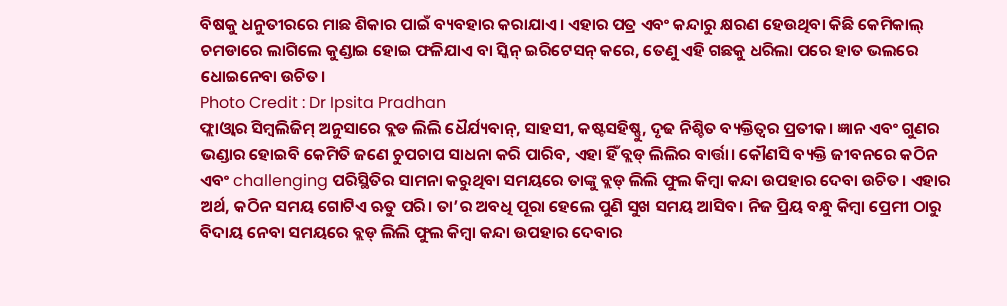ବିଷକୁ ଧନୁତୀରରେ ମାଛ ଶିକାର ପାଇଁ ବ୍ୟବହାର କରାଯାଏ। ଏହାର ପତ୍ର ଏବଂ କନ୍ଦାରୁ କ୍ଷରଣ ହେଉଥିବା କିଛି କେମିକାଲ୍ ଚମଡାରେ ଲାଗିଲେ କୁଣ୍ଡାଇ ହୋଇ ଫଳିଯାଏ ବା ସ୍କିନ୍ ଇରିଟେସନ୍ କରେ, ତେଣୁ ଏହି ଗଛକୁ ଧରିଲା ପରେ ହାତ ଭଲରେ ଧୋଇନେବା ଉଚିତ।
Photo Credit : Dr Ipsita Pradhan
ଫ୍ଲାଓ୍ବାର ସିମ୍ବଲିଜିମ୍ ଅନୁସାରେ ବ୍ଲଡ ଲିଲି ଧୈର୍ଯ୍ୟବାନ୍, ସାହସୀ, କଷ୍ଟସହିଷ୍ଣୁ, ଦୃଢ ନିଶ୍ଚିତ ବ୍ୟକ୍ତିତ୍ବର ପ୍ରତୀକ। ଜ୍ଞାନ ଏବଂ ଗୁଣର ଭଣ୍ଡାର ହୋଇବି କେମିତି ଜଣେ ଚୁପଚାପ ସାଧନା କରି ପାରିବ, ଏହା ହିଁ ବ୍ଲଡ୍ ଲିଲିର ବାର୍ତ୍ତା। କୌଣସି ବ୍ୟକ୍ତି ଜୀବନରେ କଠିନ ଏବଂ challenging ପରିସ୍ଥିତିର ସାମନା କରୁଥିବା ସମୟରେ ତାଙ୍କୁ ବ୍ଲଡ୍ ଲିଲି ଫୁଲ କିମ୍ବା କନ୍ଦା ଉପହାର ଦେବା ଉଚିତ। ଏହାର ଅର୍ଥ, କଠିନ ସମୟ ଗୋଟିଏ ଋତୁ ପରି। ତା’ର ଅବଧି ପୂରା ହେଲେ ପୁଣି ସୁଖ ସମୟ ଆସିବ। ନିଜ ପ୍ରିୟ ବନ୍ଧୁ କିମ୍ବା ପ୍ରେମୀ ଠାରୁ ବିଦାୟ ନେବା ସମୟରେ ବ୍ଲଡ୍ ଲିଲି ଫୁଲ କିମ୍ବା କନ୍ଦା ଉପହାର ଦେବାର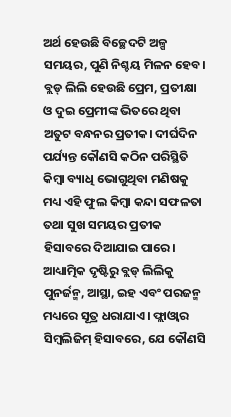ଅର୍ଥ ହେଉଛି ବିଚ୍ଛେଦଟି ଅଳ୍ପ ସମୟର, ପୁଣି ନିଶ୍ଚୟ ମିଳନ ହେବ। ବ୍ଲଡ୍ ଲିଲି ହେଉଛି ପ୍ରେମ, ପ୍ରତୀକ୍ଷା ଓ ଦୁଇ ପ୍ରେମୀଙ୍କ ଭିତରେ ଥିବା ଅତୁଟ ବନ୍ଧନର ପ୍ରତୀକ। ଦୀର୍ଘଦିନ ପର୍ଯ୍ୟନ୍ତ କୌଣସି କଠିନ ପରିସ୍ଥିତି କିମ୍ବା ବ୍ୟାଧି ଭୋଗୁଥିବା ମଣିଷକୁ ମଧ୍ୟ ଏହି ଫୁଲ କିମ୍ବା କନ୍ଦା ସଫଳତା ତଥା ସୁଖ ସମୟର ପ୍ରତୀକ ହିସାବରେ ଦିଆଯାଇ ପାରେ। ଆଧ୍ୟାତ୍ମିକ ଦୃଷ୍ଟିରୁ ବ୍ଲଡ୍ ଲିଲିକୁ ପୁନର୍ଜନ୍ମ, ଆସ୍ଥା, ଇହ ଏବଂ ପରଜନ୍ମ ମଧ୍ୟରେ ସୂତ୍ର ଧରାଯାଏ। ଫ୍ଲାଓ୍ବାର ସିମ୍ବଲିଜିମ୍ ହିସାବରେ, ଯେ କୌଣସି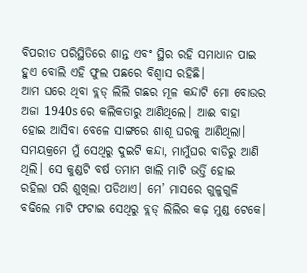ବିପରୀତ ପରିସ୍ଥିତିରେ ଶାନ୍ତ ଏବଂ ସ୍ଥିର ରହି ସମାଧାନ ପାଇ ହୁଏ ବୋଲି ଏହି ଫୁଲ ପଛରେ ବିଶ୍ୱାସ ରହିଛି।
ଆମ ଘରେ ଥିବା ବ୍ଲଡ୍ ଲିଲି ଗଛର ମୂଳ କନ୍ଦାଟି ମୋ ବୋଉର ଅଜା 1940s ରେ କଲିକତାରୁ ଆଣିଥିଲେ। ଆଈ ବାହା ହୋଇ ଆସିବା ବେଳେ ସାଙ୍ଗରେ ଶାଶୂ ଘରକୁ ଆଣିଥିଲା। ସମୟକ୍ରମେ ମୁଁ ସେଥିରୁ ଦୁଇଟି କନ୍ଦା, ମାମୁଁଘର ବାଡିରୁ ଆଣି ଥିଲି। ସେ କୁଣ୍ଡଟି ବର୍ଷ ତମାମ ଖାଲି ମାଟି ଭର୍ତ୍ତି ହୋଇ ରହିଲା ପରି ଶୁଖିଲା ପଡିଥାଏ। ମେ’ ମାସରେ ଗୁଳୁଗୁଳି ବଢିଲେ ମାଟି ଫଟାଇ ସେଥିରୁ ବ୍ଲଡ୍ ଲିଲିର କଢ଼ ମୁଣ୍ଡ ଟେକେ।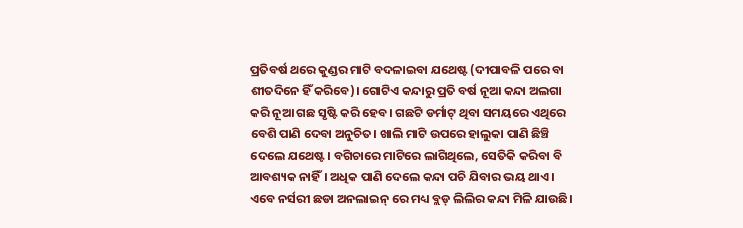ପ୍ରତିବର୍ଷ ଥରେ କୁଣ୍ଡର ମାଟି ବଦଳାଇବା ଯଥେଷ୍ଟ (ଦୀପାବଳି ପରେ ବା ଶୀତଦିନେ ହିଁ କରିବେ)। ଗୋଟିଏ କନ୍ଦାରୁ ପ୍ରତି ବର୍ଷ ନୂଆ କନ୍ଦା ଅଲଗା କରି ନୂଆ ଗଛ ସୃଷ୍ଟି କରି ହେବ। ଗଛଟି ଡର୍ମାଟ୍ ଥିବା ସମୟରେ ଏଥିରେ ବେଶି ପାଣି ଦେବା ଅନୁଚିତ। ଖାଲି ମାଟି ଉପରେ ହାଲୁକା ପାଣି ଛିଞ୍ଚି ଦେଲେ ଯଥେଷ୍ଟ। ବଗିଚାରେ ମାଟିରେ ଲାଗିଥିଲେ, ସେତିକି କରିବା ବି ଆବଶ୍ୟକ ନାହିଁ। ଅଧିକ ପାଣି ଦେଲେ କନ୍ଦା ପଚି ଯିବାର ଭୟ ଥାଏ। ଏବେ ନର୍ସରୀ ଛଡା ଅନଲାଇନ୍ ରେ ମଧ୍ୟ ବ୍ଲଡ୍ ଲିଲିର କନ୍ଦା ମିଳି ଯାଉଛି।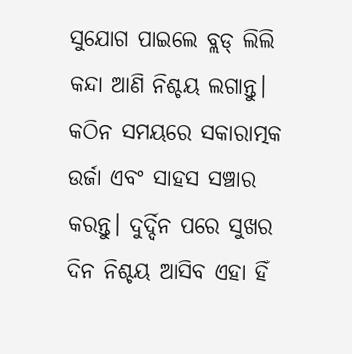ସୁଯୋଗ ପାଇଲେ ବ୍ଲଡ୍ ଲିଲି କନ୍ଦା ଆଣି ନିଶ୍ଚୟ ଲଗାନ୍ତୁ। କଠିନ ସମୟରେ ସକାରାତ୍ମକ ଉର୍ଜା ଏବଂ ସାହସ ସଞ୍ଚାର କରନ୍ତୁ। ଦୁର୍ଦ୍ଦିନ ପରେ ସୁଖର ଦିନ ନିଶ୍ଚୟ ଆସିବ ଏହା ହିଁ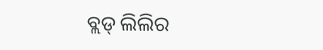ବ୍ଲଡ୍ ଲିଲିର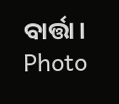ବାର୍ତ୍ତା।
Photo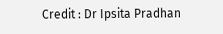Credit : Dr Ipsita Pradhan